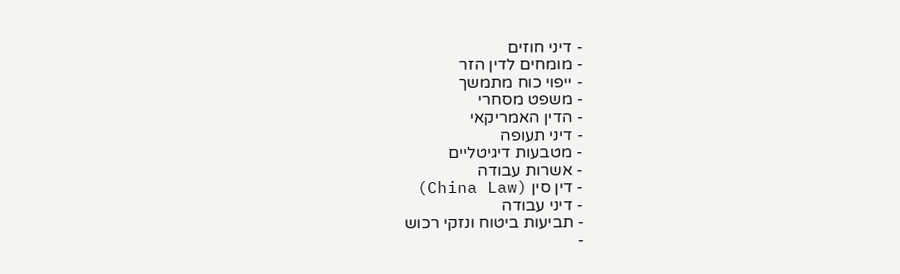- דיני חוזים
- מומחים לדין הזר
- ייפוי כוח מתמשך
- משפט מסחרי
- הדין האמריקאי
- דיני תעופה
- מטבעות דיגיטליים
- אשרות עבודה
- דין סין (China Law)
- דיני עבודה
- תביעות ביטוח ונזקי רכוש
-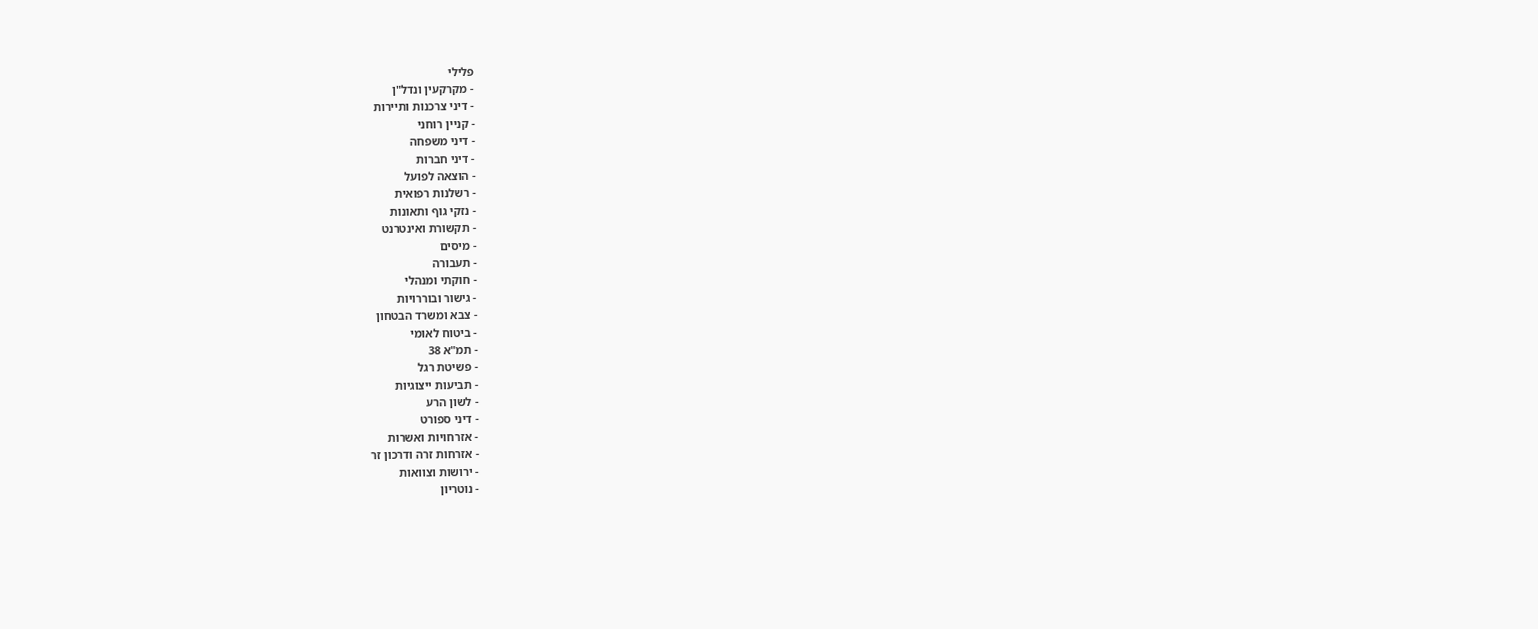פלילי
- מקרקעין ונדל"ן
- דיני צרכנות ותיירות
- קניין רוחני
- דיני משפחה
- דיני חברות
- הוצאה לפועל
- רשלנות רפואית
- נזקי גוף ותאונות
- תקשורת ואינטרנט
- מיסים
- תעבורה
- חוקתי ומנהלי
- גישור ובוררויות
- צבא ומשרד הבטחון
- ביטוח לאומי
- תמ"א 38
- פשיטת רגל
- תביעות ייצוגיות
- לשון הרע
- דיני ספורט
- אזרחויות ואשרות
- אזרחות זרה ודרכון זר
- ירושות וצוואות
- נוטריון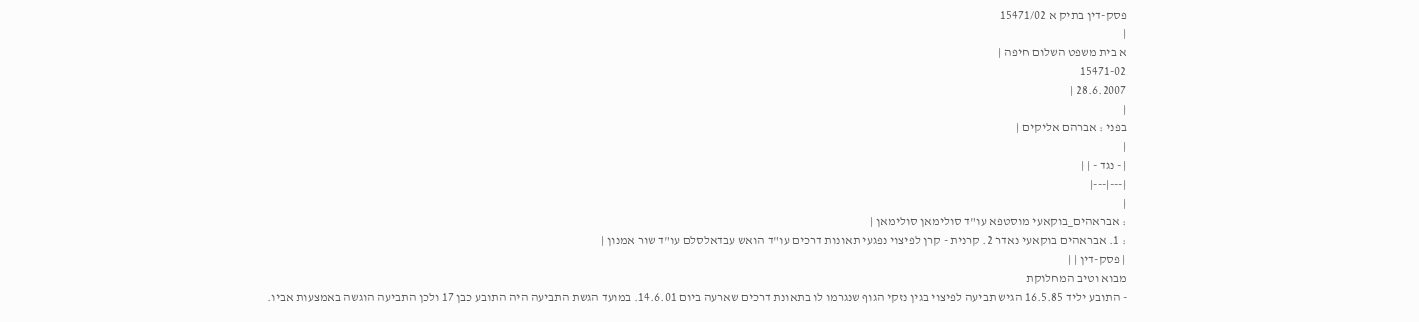פסק-דין בתיק א 15471/02
|
א בית משפט השלום חיפה |
15471-02
28.6.2007 |
|
בפני : אברהם אליקים |
|
| - נגד - | |
|---|---|
|
: אבראהים_בוקאעי מוסטפא עו"ד סולימאן סולימאן |
: 1. אבראהים בוקאעי נאדר 2. קרנית - קרן לפיצוי נפגעי תאונות דרכים עו"ד הואש עבדאלסלם עו"ד שור אמנון |
| פסק-דין | |
מבוא וטיב המחלוקת
- התובע יליד 16.5.85 הגיש תביעה לפיצוי בגין נזקי הגוף שנגרמו לו בתאונת דרכים שארעה ביום 14.6.01. במועד הגשת התביעה היה התובע כבן 17 ולכן התביעה הוגשה באמצעות אביו.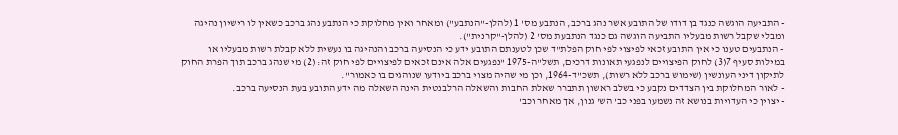- התביעה הוגשה כנגד בן דודו של התובע אשר נהג ברכב, הנתבע מס' 1 (להלן-"הנתבע") ומאחר ואין מחלוקת כי הנתבע נהג ברכב כשאין לו רישיון נהיגה ומבלי שקבל רשות מבעליו התביעה הוגשה גם כנגד הנתבעת מס' 2 (להלן-"קרנית").
- הנתבעים טענו כי אין התובע זכאי לפיצוי לפי חוק הפלת"ד שכן לטענתם התובע ידע כי הנסיעה ברכב והנהיגה בו נעשית ללא קבלת רשות מבעליו או במילות סעיף 7(3) לחוק הפיצויים לנפגעי תאונות דרכים, תשל"ה-1975 "נפגעים אלה אינם זכאים לפיצויים לפי חוק זה: (2) מי שנהג ברכב תוך הפרת החוק לתיקון דיני העונשין (שימוש ברכב ללא רשות), תשכ"ד-1964, וכן מי שהיה מצוי ברכב ביודעו שנוהגים בו כאמור".
- לאור המחלוקת בין הצדדים נקבע כי בשלב ראשון תתברר שאלת החבות והשאלה הרלבנטית הינה השאלה מה ידע התובע בעת הנסיעה ברכב.
- יצוין כי העדויות בנושא זה נשמעו בפני כב' הש' גנון, אך מאחר וכב'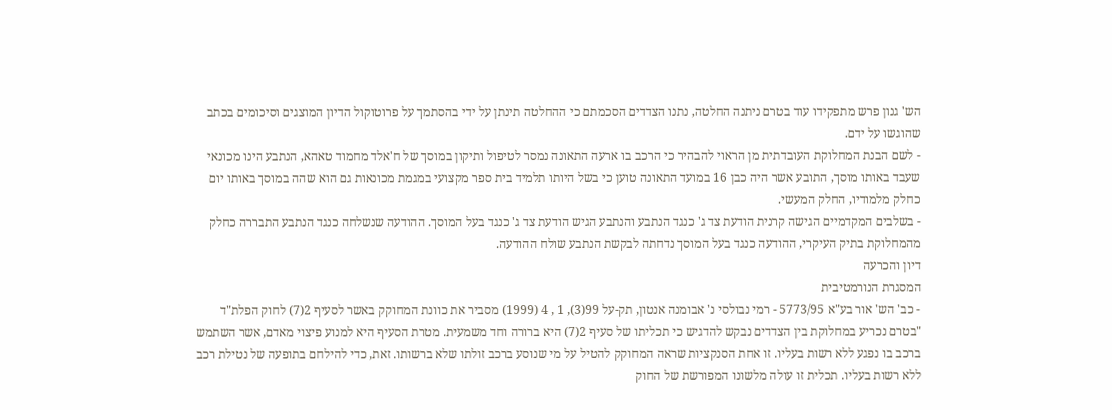הש' גנון פרש מתפקידו עוד בטרם ניתנה החלטה, נתנו הצדדים הסכמתם כי ההחלטה תינתן על ידי בהסתמך על פרוטוקול הדיון המוצגים וסיכומים בכתב שהוגשו על ידם.
- לשם הבנת המחלוקת העובדתית מן הראוי להבהיר כי הרכב בו ארעה התאונה נמסר לטיפול ותיקון במוסך של ח'אלד מחמוד טאהא, הנתבע הינו מכונאי שעבד באותו מוסך, התובע אשר היה כבן 16 במועד התאונה טוען כי בשל היותו תלמיד בית ספר מקצועי במגמת מכונאות גם הוא שהה במוסך באותו יום כחלק מלמודיו, החלק המעשי.
- בשלבים המקדמיים הגישה קרנית הודעת צד ג' כנגד הנתבע והנתבע הגיש הודעת צד ג' כנגד בעל המוסך. ההודעה שנשלחה כנגד הנתבע התבררה כחלק מהמחלוקת בתיק העיקרי, ההודעה כנגד בעל המוסך נדחתה לבקשת הנתבע שולח ההודעה.
דיון והכרעה
המסגרת הנורמטיבית
- כב' הש' אור בע"א 5773/95 - רמי נבולסי נ' אבומנה אנטון, תק-על 99(3), 1 , 4 (1999) מסביר את כוונת המחוקק באשר לסעיף 2(7) לחוק הפלת"ד "בטרם נכריע במחלוקת בין הצדדים נבקש להדגיש כי תכליתו של סעיף 2(7) היא ברורה וחד משמעית. מטרת הסעיף היא למנוע פיצוי מאדם, אשר השתמש ברכב בו נפגע ללא רשות בעליו. זו אחת הסנקציות שראה המחוקק להטיל על מי שנוסע ברכב זולתו שלא ברשותו. זאת, כדי להילחם בתופעה של נטילת רכב ללא רשות בעליו. תכלית זו עולה מלשונו המפורשת של החוק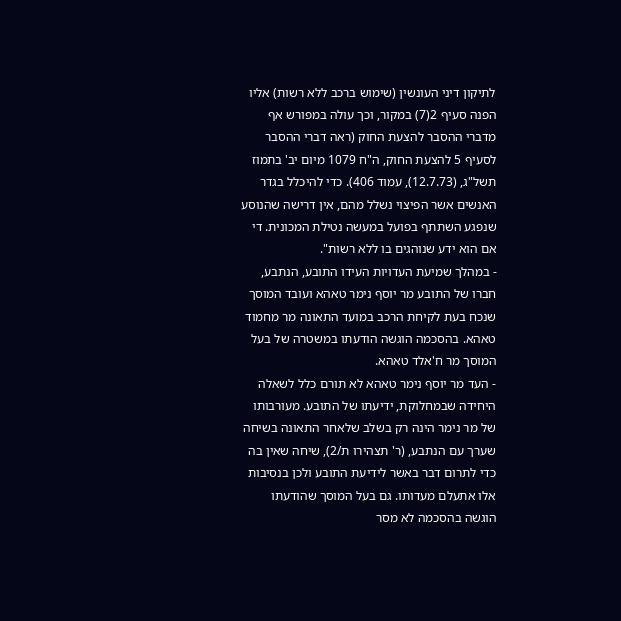לתיקון דיני העונשין (שימוש ברכב ללא רשות) אליו הפנה סעיף 2(7) במקור, וכך עולה במפורש אף מדברי ההסבר להצעת החוק (ראה דברי ההסבר לסעיף 5 להצעת החוק, ה"ח 1079 מיום יב' בתמוז תשל"ג, (12.7.73), עמוד 406). כדי להיכלל בגדר האנשים אשר הפיצוי נשלל מהם, אין דרישה שהנוסע שנפגע השתתף בפועל במעשה נטילת המכונית. די אם הוא ידע שנוהגים בו ללא רשות".
- במהלך שמיעת העדויות העידו התובע, הנתבע, חברו של התובע מר יוסף נימר טאהא ועובד המוסך שנכח בעת לקיחת הרכב במועד התאונה מר מחמוד טאהא. בהסכמה הוגשה הודעתו במשטרה של בעל המוסך מר ח'אלד טאהא.
- העד מר יוסף נימר טאהא לא תורם כלל לשאלה היחידה שבמחלוקת, ידיעתו של התובע. מעורבותו של מר נימר הינה רק בשלב שלאחר התאונה בשיחה שערך עם הנתבע, (ר' תצהירו ת/2), שיחה שאין בה כדי לתרום דבר באשר לידיעת התובע ולכן בנסיבות אלו אתעלם מעדותו. גם בעל המוסך שהודעתו הוגשה בהסכמה לא מסר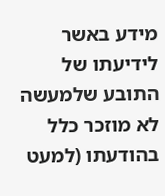מידע באשר לידיעתו של התובע שלמעשה לא מוזכר כלל בהודעתו (למעט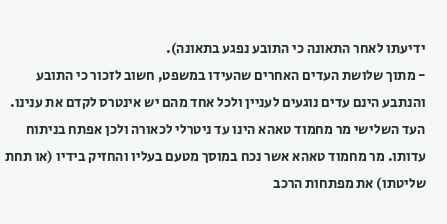ידיעתו לאחר התאונה כי התובע נפגע בתאונה).
- מתוך שלושת העדים האחרים שהעידו במשפט, חשוב לזכור כי התובע והנתבע הינם עדים נוגעים לעניין ולכל אחד מהם יש אינטרס לקדם את ענינו. העד השלישי מר מחמוד טאהא הינו עד ניטרלי לכאורה ולכן אפתח בניתוח עדותו. מר מחמוד טאהא אשר נכח במוסך מטעם בעליו והחזיק בידיו (או תחת שליטתו) את מפתחות הרכב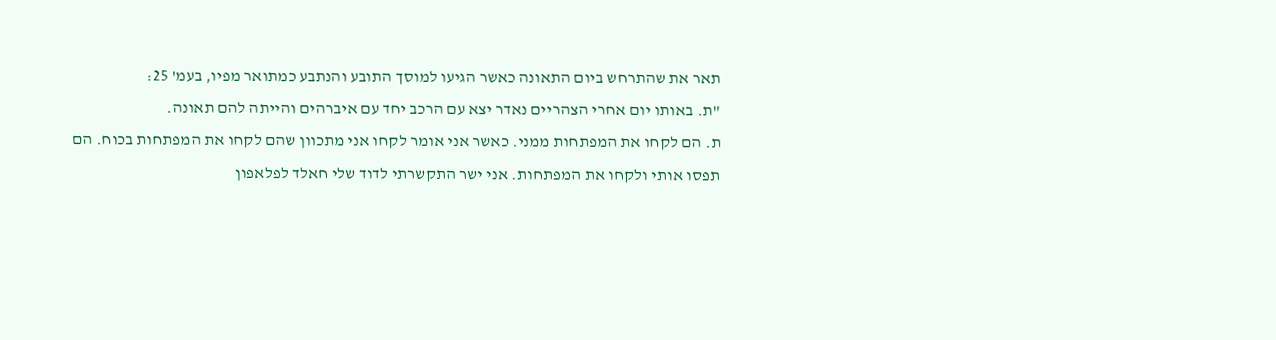תאר את שהתרחש ביום התאונה כאשר הגיעו למוסך התובע והנתבע כמתואר מפיו, בעמ' 25:
"ת. באותו יום אחרי הצהריים נאדר יצא עם הרכב יחד עם איברהים והייתה להם תאונה.
ת. הם לקחו את המפתחות ממני. כאשר אני אומר לקחו אני מתכוון שהם לקחו את המפתחות בכוח. הם תפסו אותי ולקחו את המפתחות. אני ישר התקשרתי לדוד שלי חאלד לפלאפון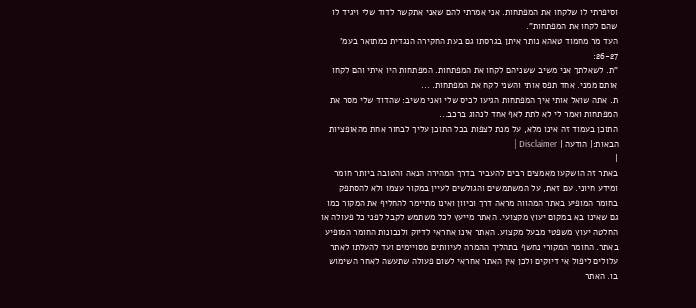וסיפרתי לו שלקחו את המפתחות. אני אמרתי להם שאני אתקשר לדוד שלי ויגיד לו שהם לקחו את המפתחות".
העד מר מחמוד טאהא נותר איתן בגרסתו גם בעת החקירה הנגדית כמתואר בעמ' 26-27:
"ת. לשאלתך אני משיב ששניהם לקחו את המפתחות. המפתחות היו איתי והם לקחו אותם ממני. אחד תפס אותי והשני לקח את המפתחות. ...
ת. אתה שואל אותי איך המפתחות הגיעו לכיס שלי ואני משיב: שהדוד שלי מסר את המפתחות ואמר לי לא לתת לאף אחד לנהוג ברכב...
התוכן בעמוד זה אינו מלא, על מנת לצפות בכל התוכן עליך לבחור אחת מהאופציות הבאות:| הודעה | Disclaimer |
|
באתר זה הושקעו מאמצים רבים להעביר בדרך המהירה הנאה והטובה ביותר חומר ומידע חיוני. עם זאת, על המשתמשים והגולשים לעיין במקור עצמו ולא להסתפק בחומר המופיע באתר המהווה מראה דרך וכיוון ואינו מתיימר להחליף את המקור כמו גם שאינו בא במקום יעוץ מקצועי. האתר מייעץ לכל משתמש לקבל לפני כל פעולה או החלטה יעוץ משפטי מבעל מקצוע. האתר אינו אחראי לדיוק ולנכונות החומר המופיע באתר. החומר המקורי נחשף בתהליך ההמרה לעיוותים מסויימים ועד להעלתו לאתר עלולים ליפול אי דיוקים ולכן אין האתר אחראי לשום פעולה שתעשה לאחר השימוש בו. האתר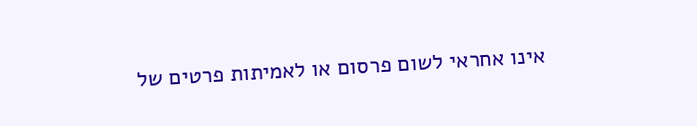אינו אחראי לשום פרסום או לאמיתות פרטים של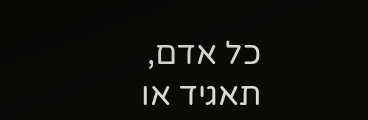כל אדם, תאגיד או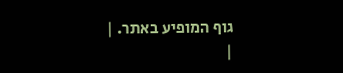גוף המופיע באתר. |
|